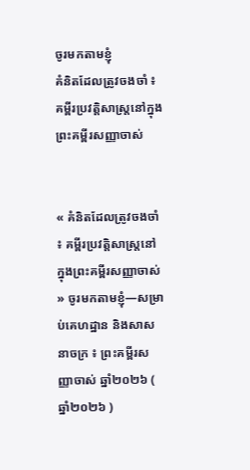ចូរមកតាមខ្ញុំ
គំនិតដែលត្រូវចងចាំ ៖ គម្ពីរប្រវត្តិសាស្រ្តនៅក្នុងព្រះគម្ពីរសញ្ញាចាស់


« គំនិតដែលត្រូវចងចាំ ៖ គម្ពីរប្រវត្តិសាស្រ្តនៅក្នុងព្រះគម្ពីរសញ្ញាចាស់ » ចូរមកតាមខ្ញុំ—សម្រាប់គេហដ្ឋាន និងសាសនាចក្រ ៖ ព្រះគម្ពីរសញ្ញាចាស់ ឆ្នាំ២០២៦ ( ឆ្នាំ២០២៦ )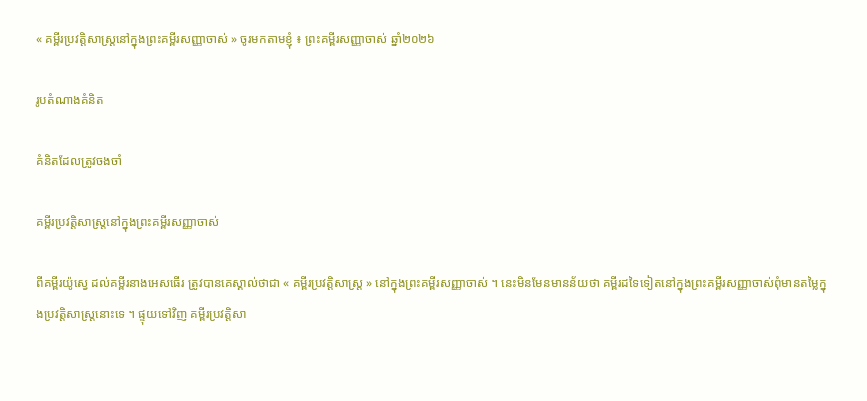« គម្ពីរប្រវត្តិសាស្រ្តនៅក្នុងព្រះគម្ពីរសញ្ញាចាស់ » ចូរមកតាមខ្ញុំ ៖ ព្រះគម្ពីរសញ្ញាចាស់ ឆ្នាំ២០២៦

រូបតំណាងគំនិត

គំនិតដែលត្រូវចងចាំ

គម្ពីរប្រវត្តិសាស្រ្តនៅក្នុងព្រះគម្ពីរសញ្ញាចាស់

ពីគម្ពីរយ៉ូស្វេ ដល់គម្ពីរនាងអេសធើរ ត្រូវបានគេស្គាល់ថាជា « គម្ពីរប្រវត្តិសាស្រ្ត » នៅក្នុងព្រះគម្ពីរសញ្ញាចាស់ ។ នេះមិនមែនមានន័យថា គម្ពីរដទៃទៀតនៅក្នុងព្រះគម្ពីរសញ្ញាចាស់ពុំមានតម្លៃក្នុងប្រវត្តិសាស្រ្តនោះទេ ។ ផ្ទុយទៅវិញ គម្ពីរប្រវត្តិសា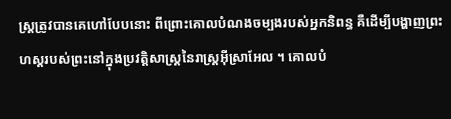ស្រ្តត្រូវបានគេហៅបែបនោះ ពីព្រោះគោលបំណងចម្បងរបស់អ្នកនិពន្ធ គឺដើម្បីបង្ហាញព្រះហស្តរបស់ព្រះនៅក្នុងប្រវត្តិសាស្រ្តនៃរាស្រ្តអ៊ីស្រាអែល ។ គោលបំ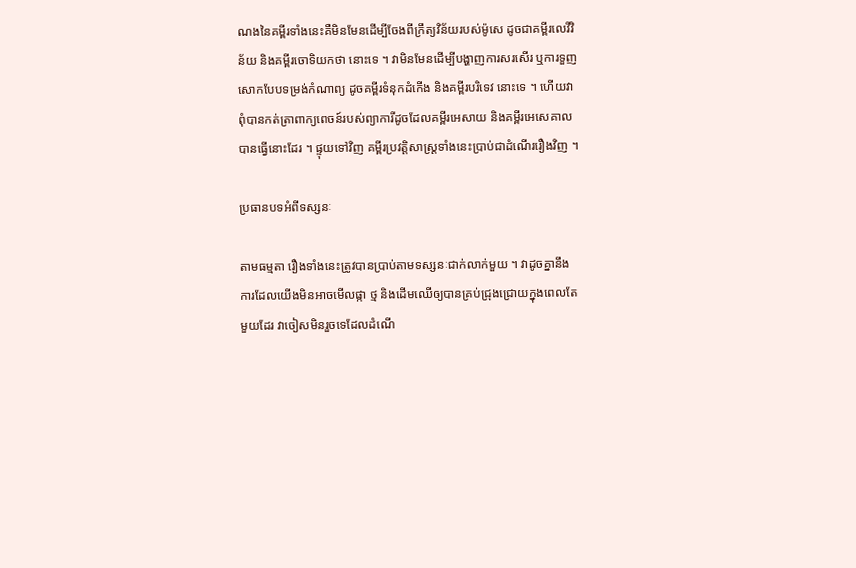ណងនៃគម្ពីរទាំងនេះគឺមិនមែនដើម្បីចែងពីក្រឹត្យវិន័យរបស់ម៉ូសេ ដូចជាគម្ពីរលេវីវិន័យ និងគម្ពីរចោទិយកថា នោះទេ ។ វាមិនមែនដើម្បីបង្ហាញការសរសើរ ឬការទួញសោកបែបទម្រង់កំណាព្យ ដូចគម្ពីរទំនុកដំកើង និងគម្ពីរបរិទេវ នោះទេ ។ ហើយវាពុំបានកត់ត្រាពាក្យពេចន៍របស់ព្យាការីដូចដែលគម្ពីរអេសាយ និងគម្ពីរអេសេគាល បានធ្វើនោះដែរ ។ ផ្ទុយទៅវិញ គម្ពីរប្រវត្តិសាស្រ្តទាំងនេះប្រាប់ជាដំណើររឿងវិញ ។

ប្រធានបទអំពីទស្សនៈ

តាមធម្មតា រឿងទាំងនេះត្រូវបានប្រាប់តាមទស្សនៈជាក់លាក់មួយ ។ វាដូចគ្នានឹងការដែលយើងមិនអាចមើលផ្កា ថ្ម និងដើមឈើឲ្យបានគ្រប់ជ្រុងជ្រោយក្នុងពេលតែមួយដែរ វាចៀសមិនរួចទេដែលដំណើ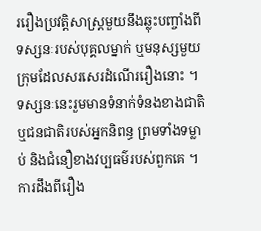ររឿងប្រវត្តិសាស្ត្រមួយនឹងឆ្លុះបញ្ចាំងពីទស្សនៈរបស់បុគ្គលម្នាក់ ឬមនុស្សមួយក្រុមដែលសរសេរដំណើររឿងនោះ ។ ទស្សនៈនេះរួមមានទំនាក់ទំនងខាងជាតិ ឬជនជាតិរបស់អ្នកនិពន្ធ ព្រមទាំងទម្លាប់ និងជំនឿខាងវប្បធម៌របស់ពួកគេ ។ ការដឹងពីរឿង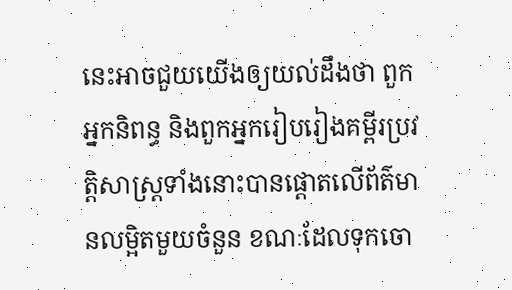នេះអាចជួយយើងឲ្យយល់ដឹងថា ពួកអ្នកនិពន្ធ និងពួកអ្នករៀបរៀងគម្ពីរប្រវត្តិសាស្ត្រទាំងនោះបានផ្ដោតលើព័ត៌មានលម្អិតមួយចំនួន ខណៈដែលទុកចោ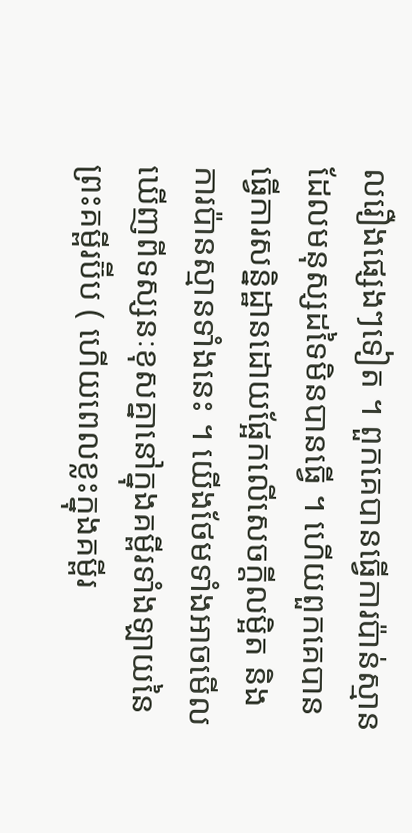លរឿងផ្សេងៗទៀត ។ ពួកគេបានធ្វើការប៉ាន់ស្មានដែលមនុស្សដទៃមិនបានធ្វើ ។ ហើយពួកគេបានធ្វើការសន្និដ្ឋានដោយផ្អែកលើសេចក្ដីលម្អិត និងការប៉ានស្មានទាំងនេះ ។ យើងថែមទាំងអាចមើលឃើញពីទស្សនៈខុសគ្នានៅក្នុងគម្ពីរទាំងឡាយនៃព្រះគម្ពីរប៊ីប ( ហើយពេលខ្លះក្នុងគម្ពីរ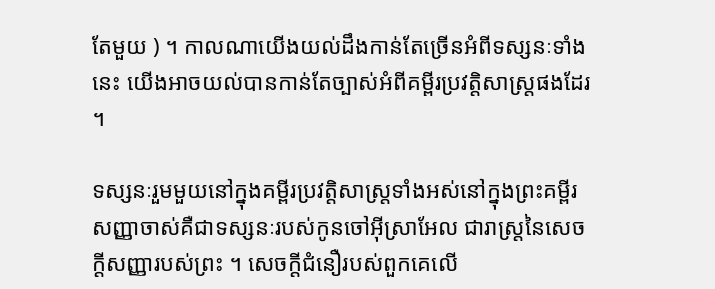តែមួយ ) ។ កាលណាយើងយល់ដឹងកាន់តែច្រើនអំពីទស្សនៈទាំងនេះ យើងអាចយល់បានកាន់តែច្បាស់អំពីគម្ពីរប្រវត្តិសាស្ត្រផងដែរ ។

ទស្សនៈរួមមួយនៅក្នុងគម្ពីរប្រវត្តិសាស្ត្រទាំងអស់នៅក្នុងព្រះគម្ពីរសញ្ញាចាស់គឺជាទស្សនៈរបស់កូនចៅអ៊ីស្រាអែល ជារាស្ត្រនៃសេចក្ដីសញ្ញារបស់ព្រះ ។ សេចក្ដីជំនឿរបស់ពួកគេលើ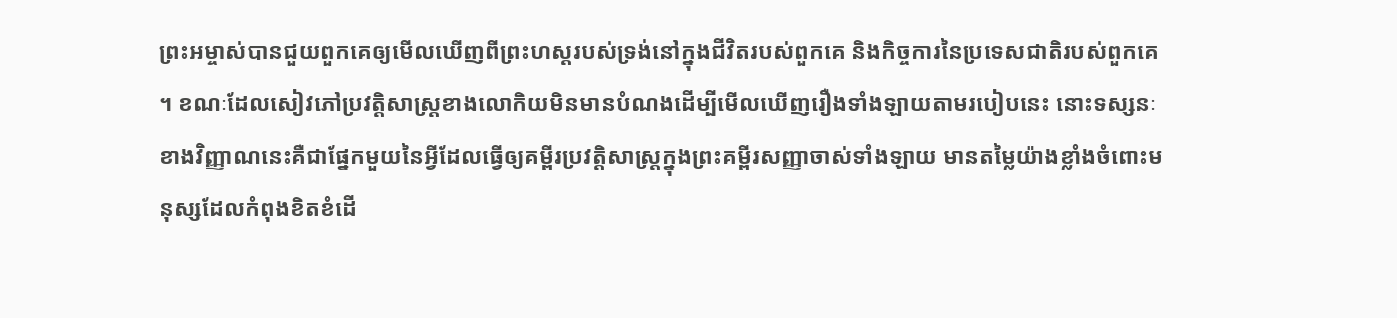ព្រះអម្ចាស់បានជួយពួកគេឲ្យមើលឃើញពីព្រះហស្ដរបស់ទ្រង់នៅក្នុងជីវិតរបស់ពួកគេ និងកិច្ចការនៃប្រទេសជាតិរបស់ពួកគេ ។ ខណៈដែលសៀវភៅប្រវត្តិសាស្ត្រខាងលោកិយមិនមានបំណងដើម្បីមើលឃើញរឿងទាំងឡាយតាមរបៀបនេះ នោះទស្សនៈខាងវិញ្ញាណនេះគឺជាផ្នែកមួយនៃអ្វីដែលធ្វើឲ្យគម្ពីរប្រវត្តិសាស្ត្រក្នុងព្រះគម្ពីរសញ្ញាចាស់ទាំងឡាយ មានតម្លៃយ៉ាងខ្លាំងចំពោះមនុស្សដែលកំពុងខិតខំដើ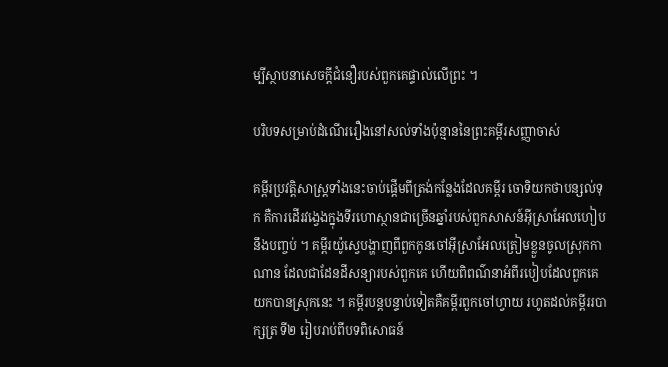ម្បីស្ថាបនាសេចក្ដីជំនឿរបស់ពួកគេផ្ទាល់លើព្រះ ។

បរិបទសម្រាប់ដំណើររឿងនៅសល់ទាំងប៉ុន្មាននៃព្រះគម្ពីរសញ្ញាចាស់

គម្ពីរប្រវត្តិសាស្ត្រទាំងនេះចាប់ផ្ដើមពីត្រង់កន្លែងដែលគម្ពីរ ចោទិយកថាបន្សល់ទុក គឺការដើរវង្វេងក្នុងទីរហោស្ថានជាច្រើនឆ្នាំរបស់ពួកសាសន៍អ៊ីស្រាអែលហៀបនឹងបញ្ចប់ ។ គម្ពីរយ៉ូស្វេបង្ហាញពីពួកកូនចៅអ៊ីស្រាអែលត្រៀមខ្លួនចូលស្រុកកាណាន ដែលជាដែនដីសន្យារបស់ពួកគេ ហើយពិពណ៌នាអំពីរបៀបដែលពួកគេយកបានស្រុកនេះ ។ គម្ពីរបន្ដបន្ទាប់ទៀតគឺគម្ពីរពួកចៅហ្វាយ រហូតដល់គម្ពីររបាក្សត្រ ទី២ រៀបរាប់ពីបទពិសោធន៍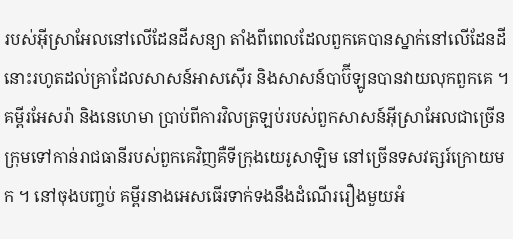របស់អ៊ីស្រាអែលនៅលើដែនដីសន្យា តាំងពីពេលដែលពួកគេបានស្នាក់នៅលើដែនដីនោះរហូតដល់គ្រាដែលសាសន៍អាសស៊ើរ និងសាសន៍បាប៊ីឡូនបានវាយលុកពួកគេ ។ គម្ពីរអែសរ៉ា និងនេហេមា ប្រាប់ពីការវិលត្រឡប់របស់ពួកសាសន៍អ៊ីស្រាអែលជាច្រើនក្រុមទៅកាន់រាជធានីរបស់ពួកគេវិញគឺទីក្រុងយេរូសាឡិម នៅច្រើនទសវត្សរ៍ក្រោយមក ។ នៅចុងបញ្ចប់ គម្ពីរនាងអេសធើរទាក់ទងនឹងដំណើររឿងមួយអំ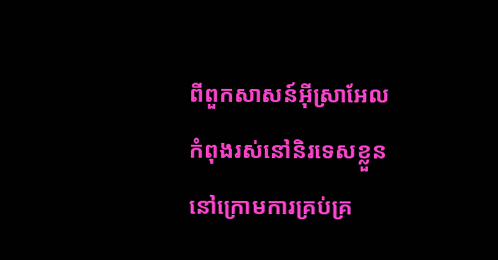ពីពួកសាសន៍អ៊ីស្រាអែលកំពុងរស់នៅនិរទេសខ្លួននៅក្រោមការគ្រប់គ្រ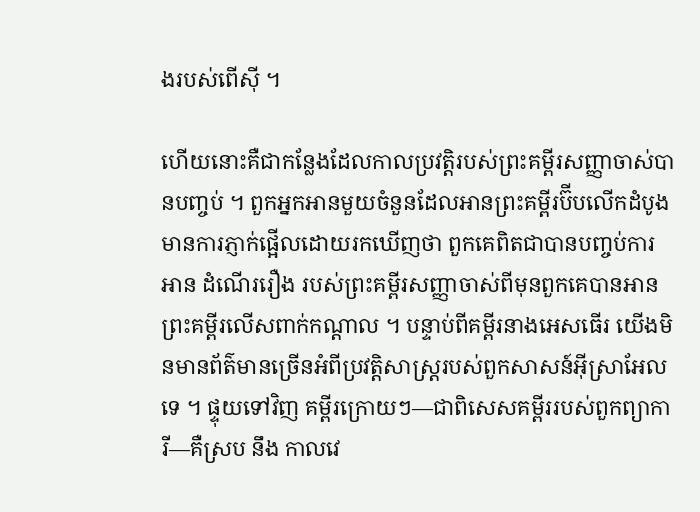ងរបស់ពើស៊ី ។

ហើយនោះគឺជាកន្លែងដែលកាលប្រវតិ្តរបស់ព្រះគម្ពីរសញ្ញាចាស់បានបញ្ចប់ ។ ពួកអ្នកអានមួយចំនួនដែលអានព្រះគម្ពីរប៊ីបលើកដំបូងមានការភ្ញាក់ផ្អើលដោយរកឃើញថា ពួកគេពិតជាបានបញ្ចប់ការអាន ដំណើររឿង របស់ព្រះគម្ពីរសញ្ញាចាស់ពីមុនពួកគេបានអានព្រះគម្ពីរលើសពាក់កណ្ដាល ។ បន្ទាប់ពីគម្ពីរនាងអេសធើរ យើងមិនមានព័ត៌មានច្រើនអំពីប្រវត្តិសាស្ត្ររបស់ពួកសាសន៍អ៊ីស្រាអែលទេ ។ ផ្ទុយទៅវិញ គម្ពីរក្រោយៗ—ជាពិសេសគម្ពីររបស់ពួកព្យាការី—គឺស្រប នឹង កាលវេ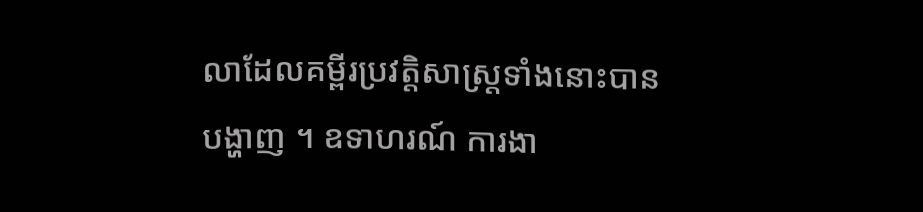លាដែលគម្ពីរប្រវត្តិសាស្ត្រទាំងនោះបានបង្ហាញ ។ ឧទាហរណ៍ ការងា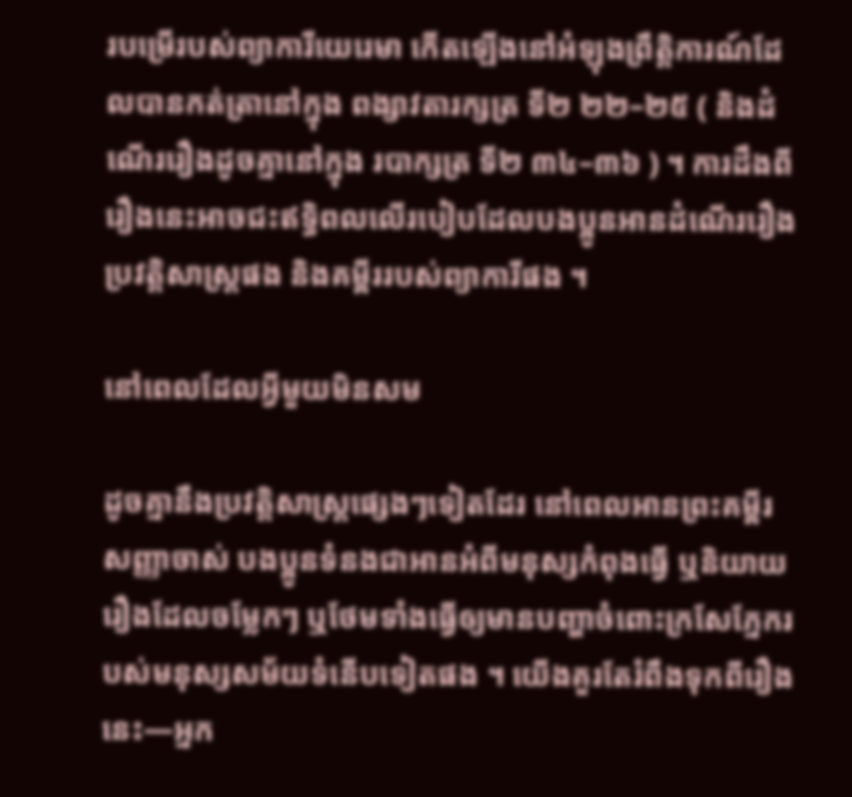របម្រើរបស់ព្យាការីយេរេមា កើតឡើងនៅអំឡុងព្រឹត្តិការណ៍ដែលបានកត់ត្រានៅក្នុង ពង្សាវតារក្សត្រ ទី២ ២២–២៥ ( និងដំណើររឿងដូចគ្នានៅក្នុង របាក្សត្រ ទី២ ៣៤–៣៦ ) ។ ការដឹងពីរឿងនេះអាចជះឥទ្ធិពលលើរបៀបដែលបងប្អូនអានដំណើររឿងប្រវត្តិសាស្ត្រផង និងគម្ពីររបស់ព្យាការីផង ។

នៅពេលដែលអ្វីមួយមិនសម

ដូចគ្នានឹងប្រវត្តិសាស្ត្រផ្សេងៗទៀតដែរ នៅពេលអានព្រះគម្ពីរសញ្ញាចាស់ បងប្អូនទំនងជាអានអំពីមនុស្សកំពុងធ្វើ ឬនិយាយរឿងដែលចម្លែកៗ ឬថែមទាំងធ្វើឲ្យមានបញ្ហាចំពោះក្រសែភ្នែករបស់មនុស្សសម័យទំនើបទៀតផង ។ យើងគួរតែរំពឹងទុកពីរឿងនេះ—អ្នក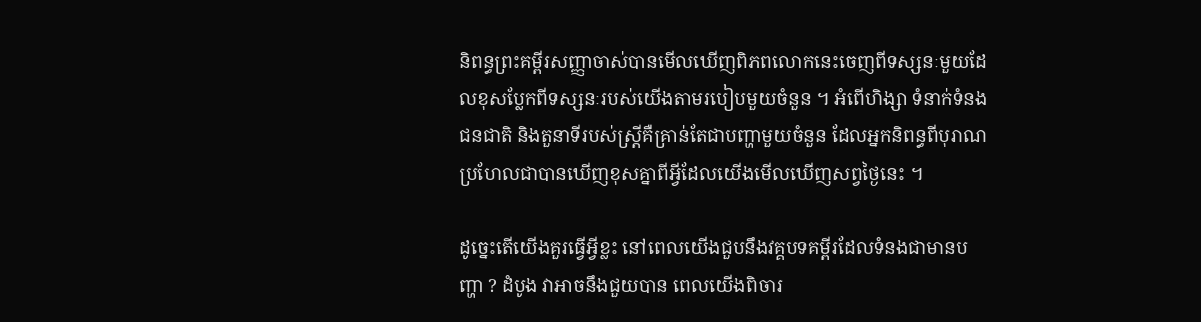និពន្ធព្រះគម្ពីរសញ្ញាចាស់បានមើលឃើញពិភពលោកនេះចេញពីទស្សនៈមួយដែលខុសប្លែកពីទស្សនៈរបស់យើងតាមរបៀបមួយចំនួន ។ អំពើហិង្សា ទំនាក់ទំនងជនជាតិ និងតួនាទីរបស់ស្ត្រីគឺគ្រាន់តែជាបញ្ហាមួយចំនួន ដែលអ្នកនិពន្ធពីបុរាណប្រហែលជាបានឃើញខុសគ្នាពីអ្វីដែលយើងមើលឃើញសព្វថ្ងៃនេះ ។

ដូច្នេះតើយើងគួរធ្វើអ្វីខ្លះ នៅពេលយើងជួបនឹងវគ្គបទគម្ពីរដែលទំនងជាមានបញ្ហា ? ដំបូង វាអាចនឹងជួយបាន ពេលយើងពិចារ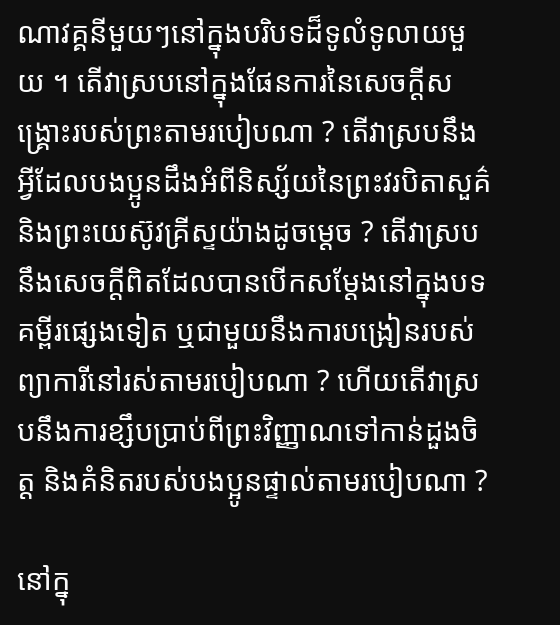ណាវគ្គនីមួយៗនៅក្នុងបរិបទដ៏ទូលំទូលាយមួយ ។ តើវាស្របនៅក្នុងផែនការនៃសេចក្ដីសង្គ្រោះរបស់ព្រះតាមរបៀបណា ? តើវាស្របនឹងអ្វីដែលបងប្អូនដឹងអំពីនិស្ស័យនៃព្រះវរបិតាសួគ៌ និងព្រះយេស៊ូវគ្រីស្ទយ៉ាងដូចម្ដេច ? តើវាស្របនឹងសេចក្ដីពិតដែលបានបើកសម្ដែងនៅក្នុងបទគម្ពីរផ្សេងទៀត ឬជាមួយនឹងការបង្រៀនរបស់ព្យាការីនៅរស់តាមរបៀបណា ? ហើយតើវាស្របនឹងការខ្សឹបប្រាប់ពីព្រះវិញ្ញាណទៅកាន់ដួងចិត្ត និងគំនិតរបស់បងប្អូនផ្ទាល់តាមរបៀបណា ?

នៅក្នុ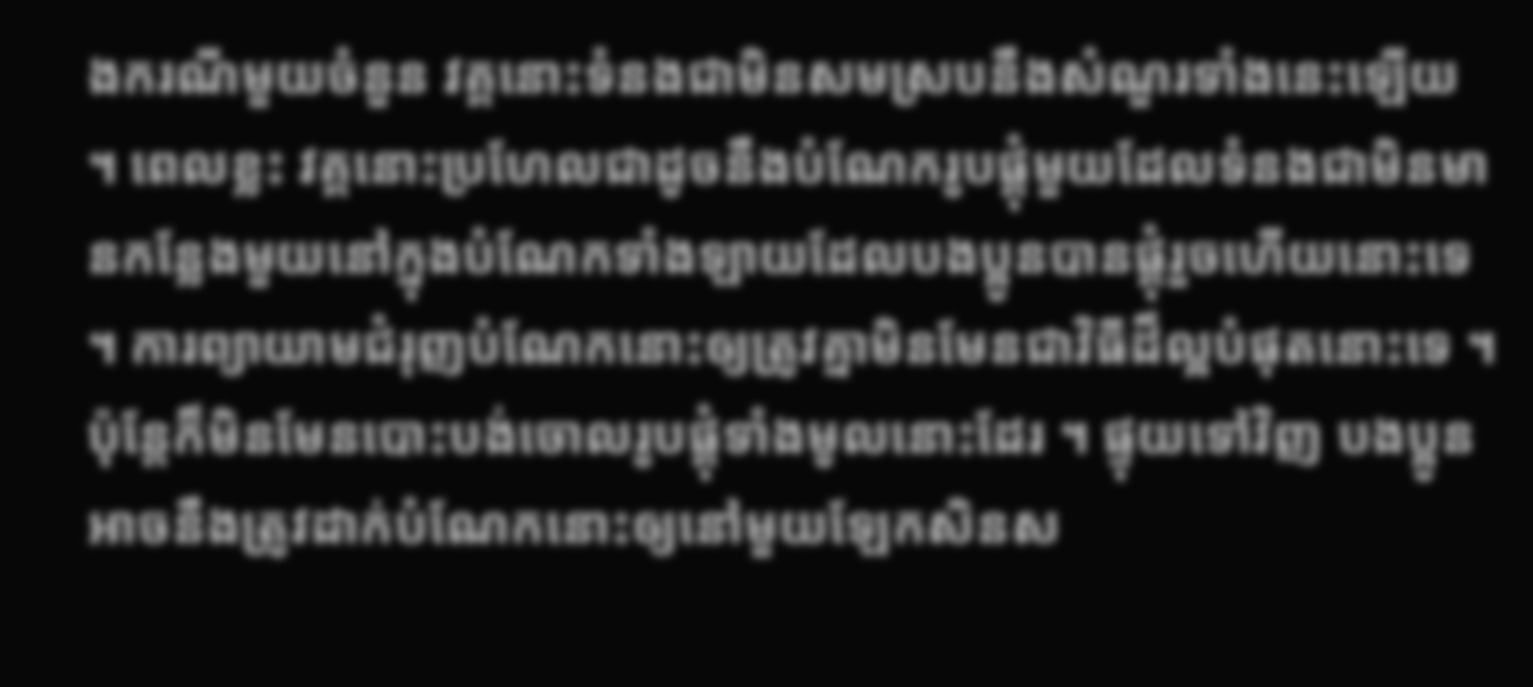ងករណីមួយចំនួន វគ្គនោះទំនងជាមិនសមស្របនឹងសំណួរទាំងនេះឡើយ ។ ពេលខ្លះ វគ្គនោះប្រហែលជាដូចនឹងបំណែករូបផ្គុំមួយដែលទំនងជាមិនមានកន្លែងមួយនៅក្នុងបំណែកទាំងឡាយដែលបងប្អូនបានផ្គុំរួចហើយនោះទេ ។ ការព្យាយាមជំរុញបំណែកនោះឲ្យត្រូវគ្នាមិនមែនជាវិធីដ៏ល្អបំផុតនោះទេ ។ ប៉ុន្តែក៏មិនមែនបោះបង់ចោលរូបផ្គុំទាំងមូលនោះដែរ ។ ផ្ទុយទៅវិញ បងប្អូនអាចនឹងត្រូវដាក់បំណែកនោះឲ្យនៅមួយឡែកសិនស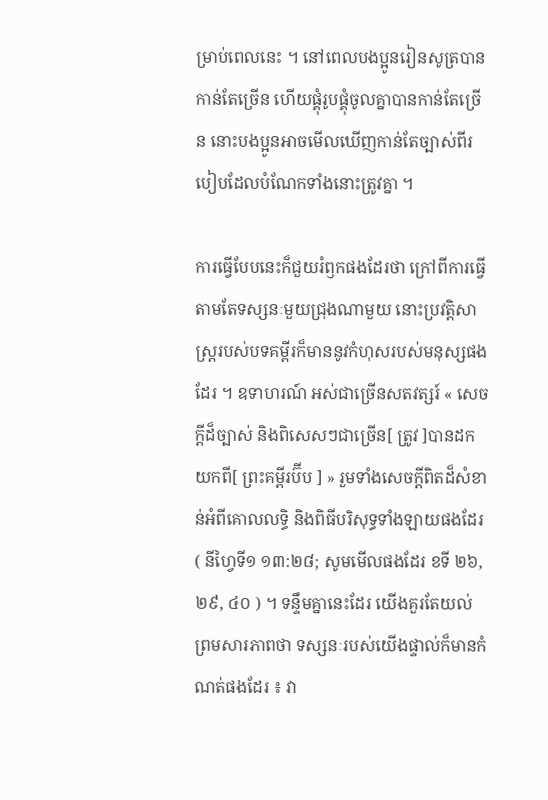ម្រាប់ពេលនេះ ។ នៅពេលបងប្អូនរៀនសូត្របានកាន់តែច្រើន ហើយផ្គុំរូបផ្គុំចូលគ្នាបានកាន់តែច្រើន នោះបងប្អូនអាចមើលឃើញកាន់តែច្បាស់ពីរបៀបដែលបំណែកទាំងនោះត្រូវគ្នា ។

ការធ្វើបែបនេះក៏ជួយរំឭកផងដែរថា ក្រៅពីការធ្វើតាមតែទស្សនៈមួយជ្រុងណាមួយ នោះប្រវត្តិសាស្រ្តរបស់បទគម្ពីរក៏មាននូវកំហុសរបស់មនុស្សផងដែរ ។ ឧទាហរណ៍ អស់ជាច្រើនសតវត្សរ៍ « សេចក្ដីដ៏ច្បាស់ និងពិសេសៗជាច្រើន[ ត្រូវ ]បានដកយកពី[ ព្រះគម្ពីរប៊ីប ] » រួមទាំងសេចក្ដីពិតដ៏សំខាន់អំពីគោលលទ្ធិ និងពិធីបរិសុទ្ធទាំងឡាយផងដែរ ( នីហ្វៃទី១ ១៣:២៨; សូមមើលផងដែរ ខទី ២៦, ២៩, ៤០ ) ។ ទន្ទឹមគ្នានេះដែរ យើងគួរតែយល់ព្រមសារភាពថា ទស្សនៈរបស់យើងផ្ទាល់ក៏មានកំណត់ផងដែរ ៖ វា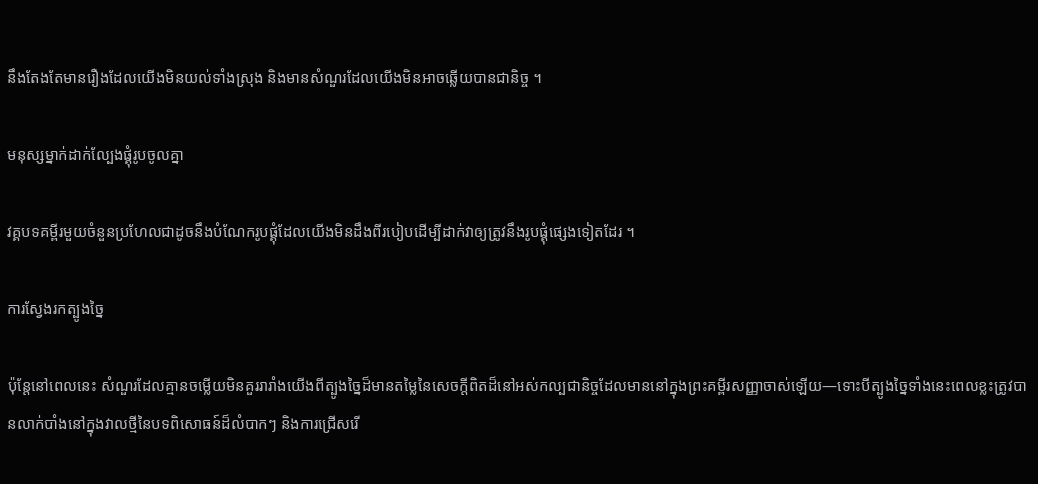នឹងតែងតែមានរឿងដែលយើងមិនយល់ទាំងស្រុង និងមានសំណួរដែលយើងមិនអាចឆ្លើយបានជានិច្ច ។

មនុស្សម្នាក់ដាក់ល្បែងផ្គុំរូបចូលគ្នា

វគ្គបទគម្ពីរមួយចំនួនប្រហែលជាដូចនឹងបំណែករូបផ្គុំដែលយើងមិនដឹងពីរបៀបដើម្បីដាក់វាឲ្យត្រូវនឹងរូបផ្គុំផ្សេងទៀតដែរ ។

ការស្វែងរកត្បូងច្នៃ

ប៉ុន្តែនៅពេលនេះ សំណួរដែលគ្មានចម្លើយមិនគួររារាំងយើងពីត្បូងច្នៃដ៏មានតម្លៃនៃសេចក្ដីពិតដ៏នៅអស់កល្បជានិច្ចដែលមាននៅក្នុងព្រះគម្ពីរសញ្ញាចាស់ឡើយ—ទោះបីត្បូងច្នៃទាំងនេះពេលខ្លះត្រូវបានលាក់បាំងនៅក្នុងវាលថ្មីនៃបទពិសោធន៍ដ៏លំបាកៗ និងការជ្រើសរើ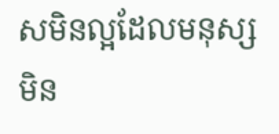សមិនល្អដែលមនុស្សមិន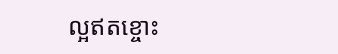ល្អឥតខ្ចោះ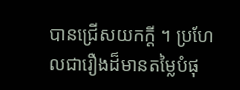បានជ្រើសយកក្ដី ។ ប្រហែលជារឿងដ៏មានតម្លៃបំផុ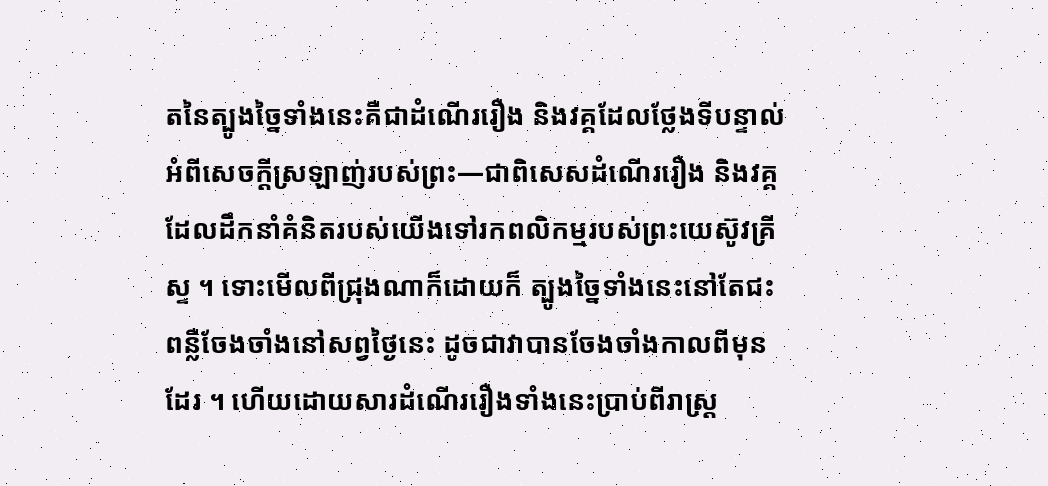តនៃត្បូងច្នៃទាំងនេះគឺជាដំណើររឿង និងវគ្គដែលថ្លែងទីបន្ទាល់អំពីសេចក្ដីស្រឡាញ់របស់ព្រះ—ជាពិសេសដំណើររឿង និងវគ្គដែលដឹកនាំគំនិតរបស់យើងទៅរកពលិកម្មរបស់ព្រះយេស៊ូវគ្រីស្ទ ។ ទោះមើលពីជ្រុងណាក៏ដោយក៏ ត្បូងច្នៃទាំងនេះនៅតែជះពន្លឺចែងចាំងនៅសព្វថ្ងៃនេះ ដូចជាវាបានចែងចាំងកាលពីមុនដែរ ។ ហើយដោយសារដំណើររឿងទាំងនេះប្រាប់ពីរាស្រ្ត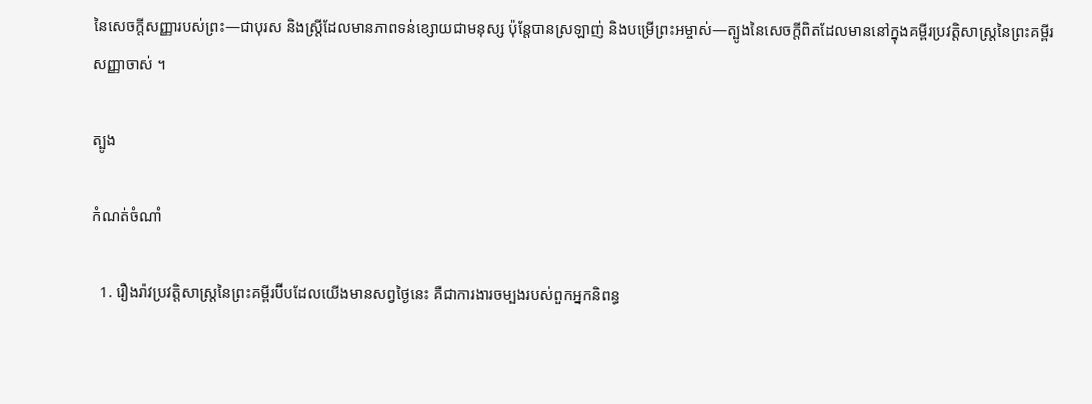នៃសេចក្តីសញ្ញារបស់ព្រះ—ជាបុរស និងស្រ្តីដែលមានភាពទន់ខ្សោយជាមនុស្ស ប៉ុន្តែបានស្រឡាញ់ និងបម្រើព្រះអម្ចាស់—ត្បូងនៃសេចក្តីពិតដែលមាននៅក្នុងគម្ពីរប្រវត្តិសាស្ត្រនៃព្រះគម្ពីរសញ្ញាចាស់ ។

ត្បូង

កំណត់ចំណាំ

  1. រឿងរ៉ាវប្រវត្តិសាស្រ្តនៃព្រះគម្ពីរប៊ីបដែលយើងមានសព្វថ្ងៃនេះ គឺជាការងារចម្បងរបស់ពួកអ្នកនិពន្ធ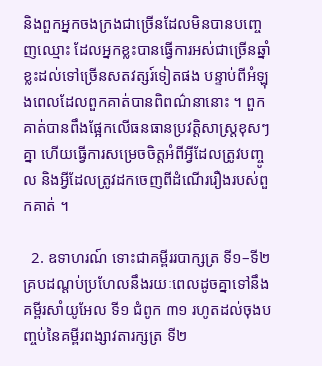និងពួកអ្នកចងក្រងជាច្រើនដែលមិនបានបញ្ចេញឈ្មោះ ដែលអ្នកខ្លះបានធ្វើការអស់ជាច្រើនឆ្នាំ ខ្លះដល់ទៅច្រើនសតវត្សរ៍ទៀតផង បន្ទាប់ពីអំឡុងពេលដែលពួកគាត់បានពិពណ៌នានោះ ។ ពួកគាត់បានពឹងផ្អែកលើធនធានប្រវត្តិសាស្រ្តខុសៗគ្នា ហើយធ្វើការសម្រេចចិត្តអំពីអ្វីដែលត្រូវបញ្ចូល និងអ្វីដែលត្រូវដកចេញពីដំណើររឿងរបស់ពួកគាត់ ។

  2. ឧទាហរណ៍ ទោះជាគម្ពីររបាក្សត្រ ទី១–ទី២ គ្របដណ្តប់ប្រហែលនឹងរយៈពេលដូចគ្នាទៅនឹងគម្ពីរសាំយូអែល ទី១ ជំពូក ៣១ រហូតដល់ចុងបញ្ចប់នៃគម្ពីរពង្សាវតារក្សត្រ ទី២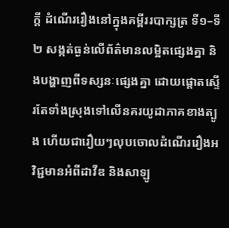ក្ដី ដំណើររឿងនៅក្នុងគម្ពីររបាក្សត្រ ទី១–ទី២ សង្កត់ធ្ងន់លើព័ត៌មានលម្អិតផ្សេងគ្នា និងបង្ហាញពីទស្សនៈផ្សេងគ្នា ដោយផ្តោតស្ទើរតែទាំងស្រុងទៅលើនគរយូដាភាគខាងត្បូង ហើយជារឿយៗលុបចោលដំណើររឿងអវិជ្ជមានអំពីដាវីឌ និងសាឡូ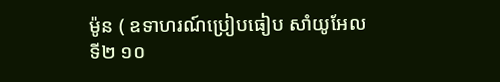ម៉ូន ( ឧទាហរណ៍ប្រៀបធៀប សាំយូអែល ទី២ ១០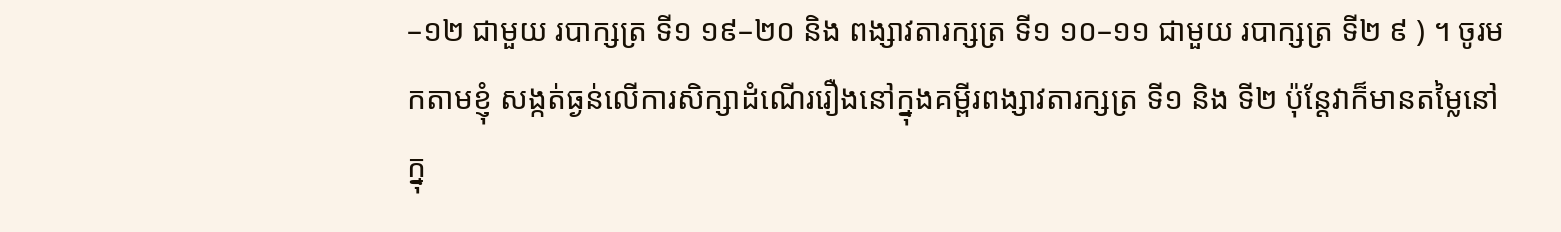–១២ ជាមួយ របាក្សត្រ ទី១ ១៩–២០ និង ពង្សាវតារក្សត្រ ទី១ ១០–១១ ជាមួយ របាក្សត្រ ទី២ ៩ ) ។ ចូរមកតាមខ្ញុំ សង្កត់ធ្ងន់លើការសិក្សាដំណើររឿងនៅក្នុងគម្ពីរពង្សាវតារក្សត្រ ទី១ និង ទី២ ប៉ុន្ដែវាក៏មានតម្លៃនៅក្នុ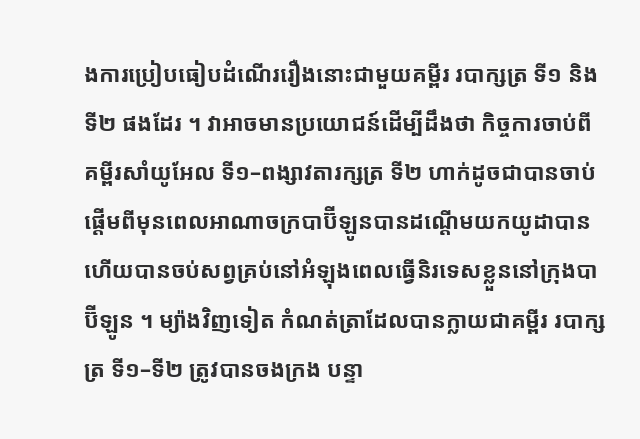ងការប្រៀបធៀបដំណើររឿងនោះជាមួយគម្ពីរ របាក្សត្រ ទី១ និង ទី២ ផងដែរ ។ វាអាចមានប្រយោជន៍ដើម្បីដឹងថា កិច្ចការចាប់ពីគម្ពីរសាំយូអែល ទី១–ពង្សាវតារក្សត្រ ទី២ ហាក់ដូចជាបានចាប់ផ្តើមពីមុនពេលអាណាចក្របាប៊ីឡូនបានដណ្តើមយកយូដាបាន ហើយបានចប់សព្វគ្រប់នៅអំឡុងពេលធ្វើនិរទេសខ្លួននៅក្រុងបាប៊ីឡូន ។ ម្យ៉ាងវិញទៀត កំណត់ត្រាដែលបានក្លាយជាគម្ពីរ របាក្សត្រ ទី១–ទី២ ត្រូវបានចងក្រង បន្ទា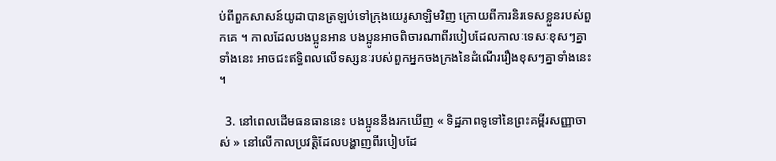ប់ពីពួកសាសន៍យូដាបានត្រឡប់ទៅក្រុងយេរូសាឡិមវិញ ក្រោយពីការនិរទេសខ្លួនរបស់ពួកគេ ។ កាលដែលបងប្អូនអាន បងប្អូនអាចពិចារណាពីរបៀបដែលកាលៈទេសៈខុសៗគ្នាទាំងនេះ អាចជះឥទ្ធិពលលើទស្សនៈរបស់ពួកអ្នកចងក្រងនៃដំណើររឿងខុសៗគ្នាទាំងនេះ ។

  3. នៅពេលដើមធនធាននេះ បងប្អូននឹងរកឃើញ « ទិដ្ឋភាពទូទៅនៃព្រះគម្ពីរសញ្ញាចាស់ » នៅលើកាលប្រវត្តិដែលបង្ហាញពីរបៀបដែ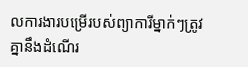លការងារបម្រើរបស់ព្យាការីម្នាក់ៗត្រូវគ្នានឹងដំណើរ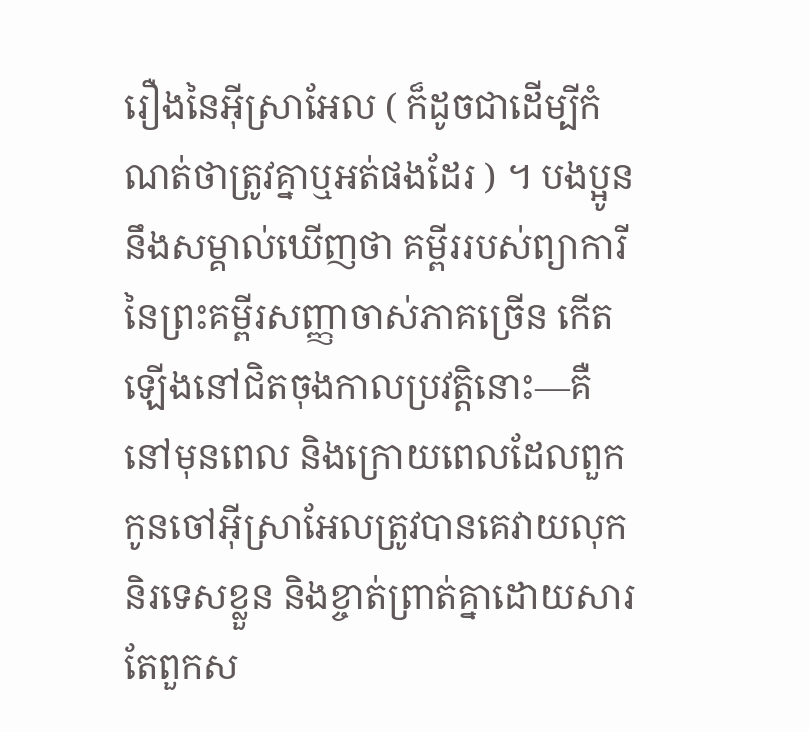រឿងនៃអ៊ីស្រាអែល ( ក៏ដូចជាដើម្បីកំណត់ថាត្រូវគ្នាឬអត់ផងដែរ ) ។ បងប្អូននឹងសម្គាល់ឃើញថា គម្ពីររបស់ព្យាការីនៃព្រះគម្ពីរសញ្ញាចាស់ភាគច្រើន កើតឡើងនៅជិតចុងកាលប្រវត្តិនោះ—គឺនៅមុនពេល និងក្រោយពេលដែលពួកកូនចៅអ៊ីស្រាអែលត្រូវបានគេវាយលុក និរទេសខ្លួន និងខ្ចាត់ព្រាត់គ្នាដោយសារតែពួកស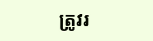ត្រូវរ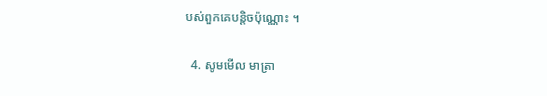បស់ពួកគេបន្ដិចប៉ុណ្ណោះ ។

  4. សូមមើល មាត្រា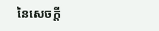នៃសេចក្ដី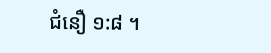ជំនឿ ១:៨ ។